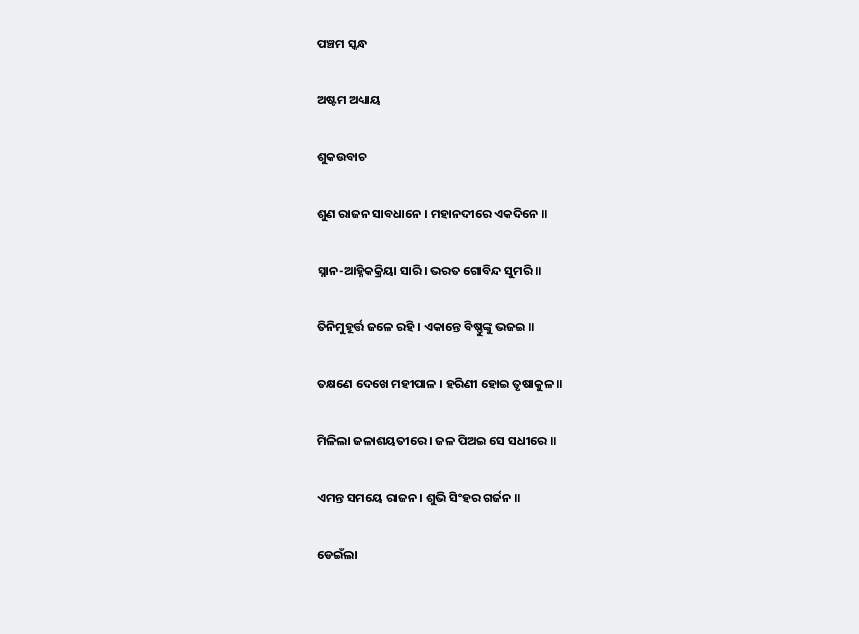ପଞ୍ଚମ ସ୍କନ୍ଧ

ଅଷ୍ଟମ ଅଧ୍ୟାୟ

ଶୁକଉବାଚ

ଶୁଣ ରାଜନ ସାବଧାନେ । ମହାନଦୀରେ ଏକଦିନେ ॥

ସ୍ନାନ-ଆହ୍ନିକକ୍ରିୟା ସାରି । ଭରତ ଗୋବିନ୍ଦ ସୁମରି ॥

ତିନିମୁହୂର୍ତ୍ତ ଜଳେ ରହି । ଏକାନ୍ତେ ବିଷ୍ଣୁଙ୍କୁ ଭଜଇ ॥

ତକ୍ଷଣେ ଦେଖେ ମହୀପାଳ । ହରିଣୀ ହୋଇ ତୃଷାକୁଳ ॥

ମିଳିଲା ଜଳାଶୟତୀରେ । ଜଳ ପିଅଇ ସେ ସଧୀରେ ॥

ଏମନ୍ତ ସମୟେ ରାଜନ । ଶୁଭି ସିଂହର ଗର୍ଜନ ॥

ଡେଇଁଲା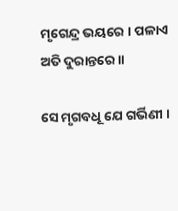ମୃଗେନ୍ଦ୍ର ଭୟରେ । ପଳାଏ ଅତି ଦୁରାନ୍ତରେ ॥

ସେ ମୃଗବଧୂ ଯେ ଗର୍ଭିଣୀ ।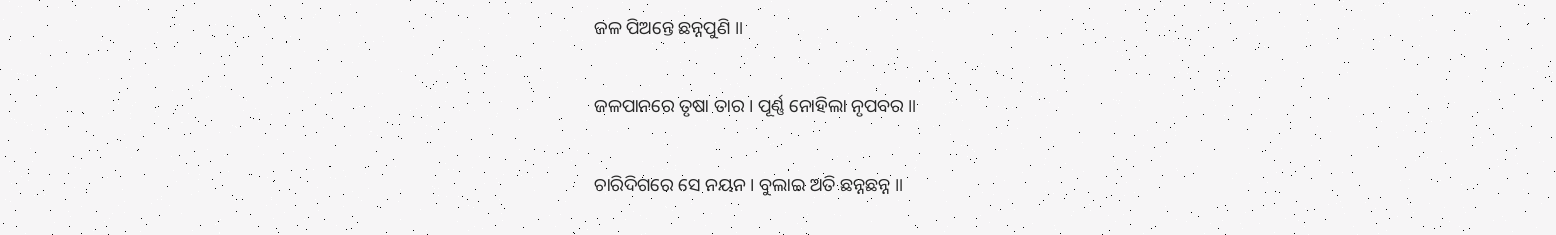ଜଳ ପିଅନ୍ତେ ଛନ୍ନପୁଣି ॥

ଜଳପାନରେ ତୃଷା ତାର । ପୂର୍ଣ୍ଣ ନୋହିଲା ନୃପବର ॥

ଚାରିଦିଗରେ ସେ ନୟନ । ବୁଲାଇ ଅତି ଛନ୍ନଛନ୍ନ ॥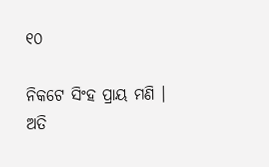୧୦

ନିକଟେ ସିଂହ ପ୍ରାୟ ମଣି । ଅତି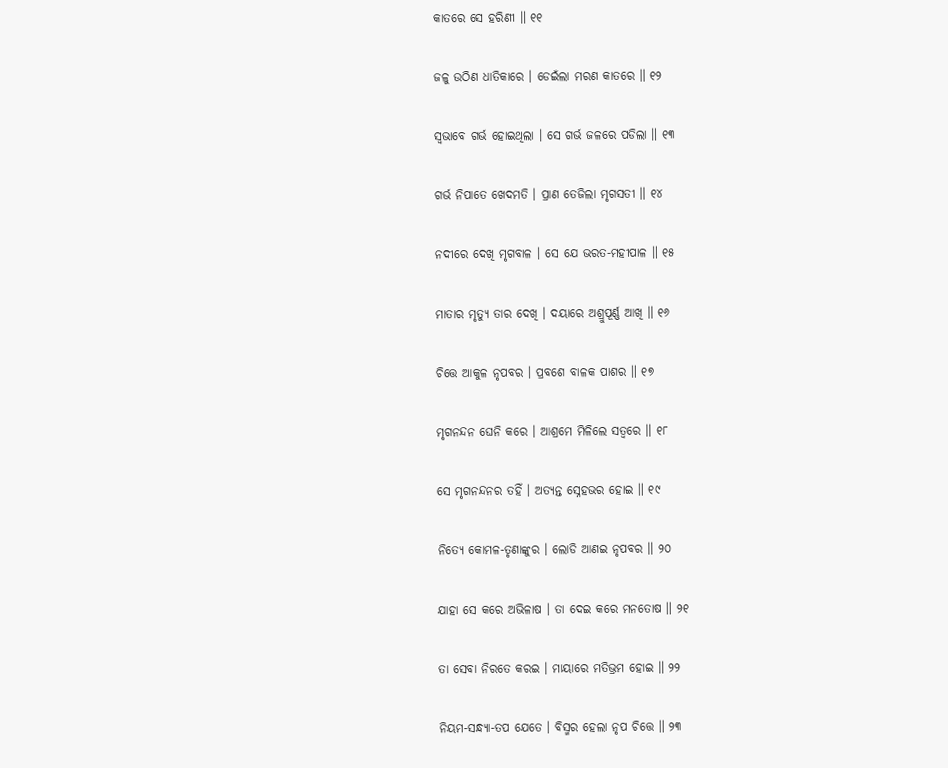କାତରେ ସେ ହରିଣୀ ॥ ୧୧

ଜଳୁ ଉଠିଣ ଧାତିକାରେ । ଡେଇଁଲା ମରଣ କାତରେ ॥ ୧୨

ସ୍ୱଭାବେ ଗର୍ଭ ହୋଇଥିଲା । ସେ ଗର୍ଭ ଜଳରେ ପଡିଲା ॥ ୧୩

ଗର୍ଭ ନିପାତେ ଖେଦମତି । ପ୍ରାଣ ତେଜିଲା ମୃଗସତୀ ॥ ୧୪

ନଦୀରେ ଦେଖି ମୃଗବାଳ । ସେ ଯେ ଭରତ-ମହୀପାଳ ॥ ୧୫

ମାତାର ମୃତ୍ୟୁ ତାର ଦେଖି । ଦୟାରେ ଅଶ୍ରୁପୂର୍ଣ୍ଣ ଆଖି ॥ ୧୬

ଚିତ୍ତେ ଆକୁଳ ନୃପବର । ପ୍ରବଶେ ବାଳକ ପାଶର ॥ ୧୭

ମୃଗନନ୍ଦନ ଘେନି କରେ । ଆଶ୍ରମେ ମିଳିଲେ ସତ୍ୱରେ ॥ ୧୮

ସେ ମୃଗନନ୍ଦନର ତହିଁ । ଅତ୍ୟନ୍ତ ସ୍ନେହଭର ହୋଇ ॥ ୧୯

ନିତ୍ୟେ କୋମଳ-ତୃଣାଙ୍କୁର । ଲୋଡି ଆଣଇ ନୃପବର ॥ ୨୦

ଯାହା ସେ କରେ ଅଭିଳାଷ । ତା ଦେଇ କରେ ମନତୋଷ ॥ ୨୧

ତା ସେବା ନିରତେ କରଇ । ମାୟାରେ ମତିଭ୍ରମ ହୋଇ ॥ ୨୨

ନିୟମ-ସନ୍ଧ୍ୟା-ତପ ଯେତେ । ବିସ୍ମର ହେଲା ନୃପ ଚିତ୍ତେ ॥ ୨୩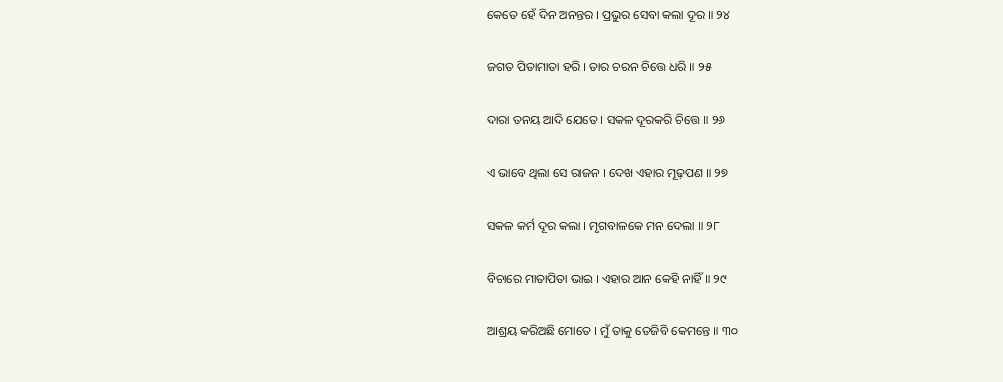କେତେ ହେଁ ଦିନ ଅନନ୍ତର । ପ୍ରଭୁର ସେବା କଲା ଦୂର ॥ ୨୪

ଜଗତ ପିତାମାତା ହରି । ତାର ଚରନ ଚିତ୍ତେ ଧରି ॥ ୨୫

ଦାରା ତନୟ ଆଦି ଯେତେ । ସକଳ ଦୂରକରି ଚିତ୍ତେ ॥ ୨୬

ଏ ଭାବେ ଥିଲା ସେ ରାଜନ । ଦେଖ ଏହାର ମୂଢ଼ପଣ ॥ ୨୭

ସକଳ କର୍ମ ଦୂର କଲା । ମୃଗବାଳକେ ମନ ଦେଲା ॥ ୨୮

ବିଚାରେ ମାତାପିତା ଭାଇ । ଏହାର ଆନ କେହି ନାହିଁ ॥ ୨୯

ଆଶ୍ରୟ କରିଅଛି ମୋତେ । ମୁଁ ତାକୁ ତେଜିବି କେମନ୍ତେ ॥ ୩୦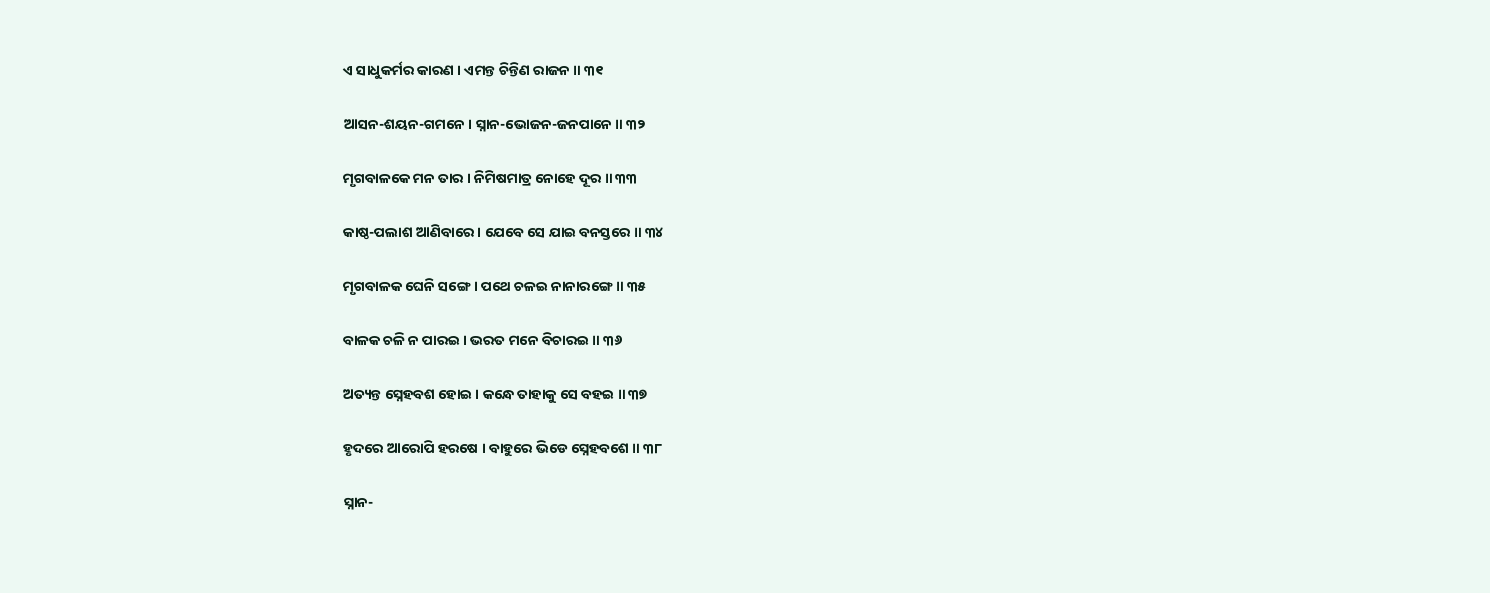ଏ ସାଧୁକର୍ମର କାରଣ । ଏମନ୍ତ ଚିନ୍ତିଣ ରାଜନ ॥ ୩୧

ଆସନ-ଶୟନ-ଗମନେ । ସ୍ନାନ-ଭୋଜନ-ଜନପାନେ ॥ ୩୨

ମୃଗବାଳକେ ମନ ତାର । ନିମିଷମାତ୍ର ନୋହେ ଦୂର ॥ ୩୩

କାଷ୍ଠ-ପଲାଶ ଆଣିବାରେ । ଯେବେ ସେ ଯାଇ ବନସ୍ତରେ ॥ ୩୪

ମୃଗବାଳକ ଘେନି ସଙ୍ଗେ । ପଥେ ଚଳଇ ନାନାରଙ୍ଗେ ॥ ୩୫

ବାଳକ ଚଳି ନ ପାରଇ । ଭରତ ମନେ ବିଚାରଇ ॥ ୩୬

ଅତ୍ୟନ୍ତ ସ୍ନେହବଶ ହୋଇ । କନ୍ଧେ ତାହାକୁ ସେ ବହଇ ॥ ୩୭

ହୃଦରେ ଆରୋପି ହରଷେ । ବାହୁରେ ଭିଡେ ସ୍ନେହବଶେ ॥ ୩୮

ସ୍ନାନ-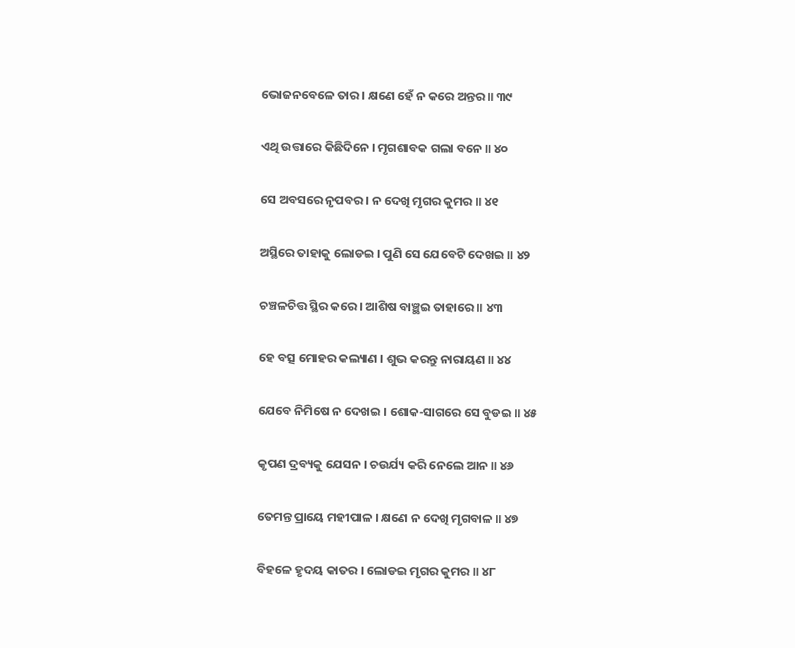ଭୋଜନବେଳେ ତାର । କ୍ଷଣେ ହେଁ ନ କରେ ଅନ୍ତର ॥ ୩୯

ଏଥି ଉତ୍ତାରେ କିଛିଦିନେ । ମୃଗଶାବକ ଗଲା ବନେ ॥ ୪୦

ସେ ଅବସରେ ନୃପବର । ନ ଦେଖି ମୃଗର କୁମର ॥ ୪୧

ଅସ୍ଥିରେ ତାହାକୁ ଲୋଡଇ । ପୁଣି ସେ ଯେବେଟି ଦେଖଇ ॥ ୪୨

ଚଞ୍ଚଳଚିତ୍ତ ସ୍ଥିର କରେ । ଆଶିଷ ବାଞ୍ଛଇ ତାହାରେ ॥ ୪୩

ହେ ବତ୍ସ ମୋହର କଲ୍ୟାଣ । ଶୁଭ କରନ୍ତୁ ନାରାୟଣ ॥ ୪୪

ଯେବେ ନିମିଷେ ନ ଦେଖଇ । ଶୋକ-ସାଗରେ ସେ ବୁଡଇ ॥ ୪୫

କୃପଣ ଦ୍ରବ୍ୟକୁ ଯେସନ । ଚଉର୍ଯ୍ୟ କରି ନେଲେ ଆନ ॥ ୪୬

ତେମନ୍ତ ପ୍ରାୟେ ମହୀପାଳ । କ୍ଷଣେ ନ ଦେଖି ମୃଗବାଳ ॥ ୪୭

ବିହଳେ ହୃଦୟ କାତର । ଲୋଡଇ ମୃଗର କୁମର ॥ ୪୮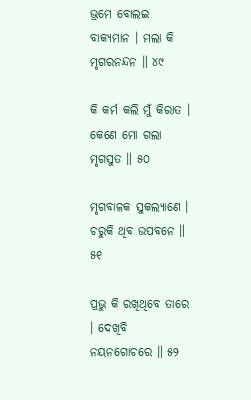ଭ୍ରମେ ବୋଲଇ ବାକ୍ୟମାନ । ମଲା କି ମୃଗରନନ୍ଦନ ॥ ୪୯

କି କର୍ମ କଲି ମୁଁ କିରାତ । କେଣେ ମୋ ଗଲା ମୃଗସୁତ ॥ ୫୦

ମୃଗବାଳକ ସୁକଲ୍ୟାଣେ । ଚରୁକି ଥିବ ଉପବନେ ॥ ୫୧

ପ୍ରଭୁ କି ରଖିଥିବେ ତାରେ । ଦେଖିବି ନୟନଗୋଚରେ ॥ ୫୨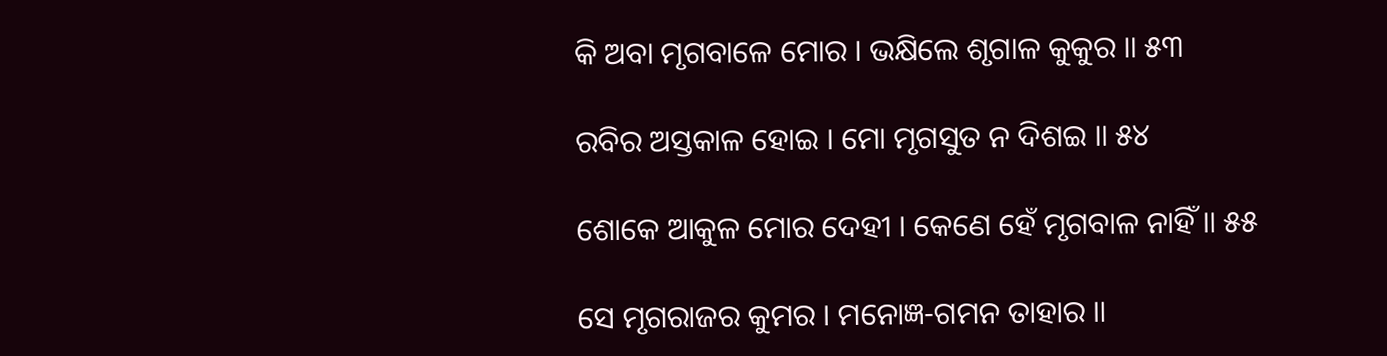କି ଅବା ମୃଗବାଳେ ମୋର । ଭକ୍ଷିଲେ ଶୃଗାଳ କୁକୁର ॥ ୫୩

ରବିର ଅସ୍ତକାଳ ହୋଇ । ମୋ ମୃଗସୁତ ନ ଦିଶଇ ॥ ୫୪

ଶୋକେ ଆକୁଳ ମୋର ଦେହୀ । କେଣେ ହେଁ ମୃଗବାଳ ନାହିଁ ॥ ୫୫

ସେ ମୃଗରାଜର କୁମର । ମନୋଜ୍ଞ-ଗମନ ତାହାର ॥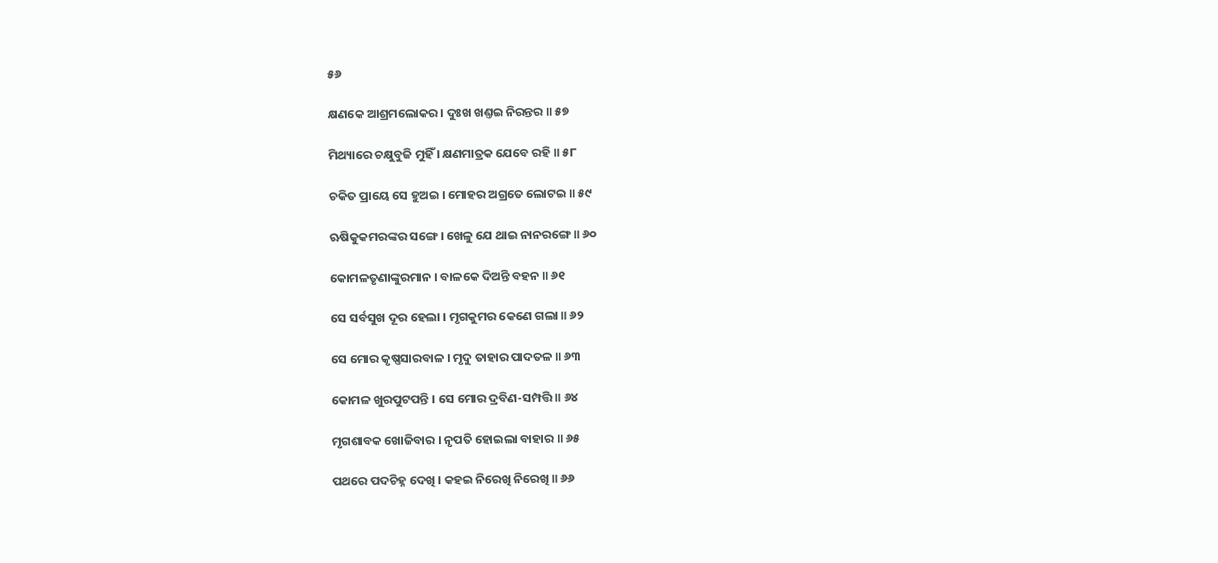୫୬

କ୍ଷଣକେ ଆଶ୍ରମଲୋକର । ଦୁଃଖ ଖଣ୍ତଇ ନିରନ୍ତର ॥ ୫୭

ମିଥ୍ୟାରେ ଚକ୍ଷୁବୁଜି ମୁହିଁ । କ୍ଷଣମାତ୍ରକ ଯେବେ ରହି ॥ ୫୮

ଚକିତ ପ୍ରାୟେ ସେ ହୁଅଇ । ମୋହର ଅଗ୍ରତେ ଲୋଟଇ ॥ ୫୯

ଋଷିକୁକମରଙ୍କର ସଙ୍ଗେ । ଖେଳୁ ଯେ ଥାଇ ନାନରଙ୍ଗେ ॥ ୬୦

କୋମଳତୃଣାଙ୍କୁରମାନ । ବାଳକେ ଦିଅନ୍ତି ବହନ ॥ ୬୧

ସେ ସର୍ବସୁଖ ଦୂର ହେଲା । ମୃଗକୁମର କେଣେ ଗଲା ॥ ୬୨

ସେ ମୋର କୃଷ୍ଣସାରବାଳ । ମୃଦୁ ତାହାର ପାଦତଳ ॥ ୬୩

କୋମଳ ଖୁରପୁଟପନ୍ତି । ସେ ମୋର ଦ୍ରବିଣ-ସମ୍ପତ୍ତି ॥ ୬୪

ମୃଗଶାବକ ଖୋଜିବାର । ନୃପତି ହୋଇଲା ବାହାର ॥ ୬୫

ପଥରେ ପଦଚିହ୍ନ ଦେଖି । କହଇ ନିରେଖି ନିରେଖି ॥ ୬୬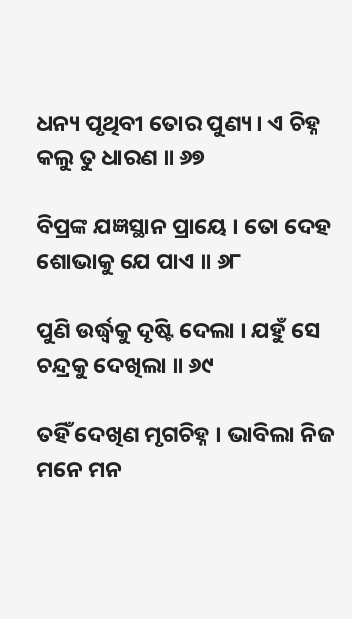ଧନ୍ୟ ପୃଥିବୀ ତୋର ପୁଣ୍ୟ । ଏ ଚିହ୍ନ କଲୁ ତୁ ଧାରଣ ॥ ୬୭

ବିପ୍ରଙ୍କ ଯଜ୍ଞସ୍ଥାନ ପ୍ରାୟେ । ତୋ ଦେହ ଶୋଭାକୁ ଯେ ପାଏ ॥ ୬୮

ପୁଣି ଉର୍ଦ୍ଧ୍ୱକୁ ଦୃଷ୍ଟି ଦେଲା । ଯହୁଁ ସେ ଚନ୍ଦ୍ରକୁ ଦେଖିଲା ॥ ୬୯

ତହିଁ ଦେଖିଣ ମୃଗଚିହ୍ନ । ଭାବିଲା ନିଜ ମନେ ମନ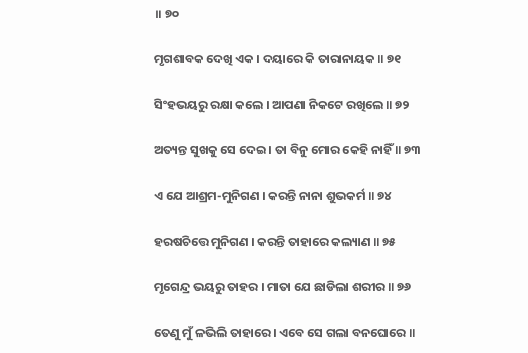॥ ୭୦

ମୃଗଶାବକ ଦେଖି ଏକ । ଦୟାରେ କି ତାରାନାୟକ ॥ ୭୧

ସିଂହଭୟରୁ ରକ୍ଷା କଲେ । ଆପଣା ନିକଟେ ରଖିଲେ ॥ ୭୨

ଅତ୍ୟନ୍ତ ସୁଖକୁ ସେ ଦେଇ । ତା ବିନୁ ମୋର କେହି ନାହିଁ ॥ ୭୩

ଏ ଯେ ଆଶ୍ରମ-ମୁନିଗଣ । କରନ୍ତି ନାନା ଶୁଭକର୍ମ ॥ ୭୪

ହରଷଚିତ୍ତେ ମୁନିଗଣ । କରନ୍ତି ତାହାରେ କଲ୍ୟାଣ ॥ ୭୫

ମୃଗେନ୍ଦ୍ର ଭୟରୁ ତାହର । ମାତା ଯେ ଛାଡିଲା ଶରୀର ॥ ୭୬

ତେଣୁ ମୁଁ ଳଭିଲି ତାହାରେ । ଏବେ ସେ ଗଲା ବନଘୋରେ ॥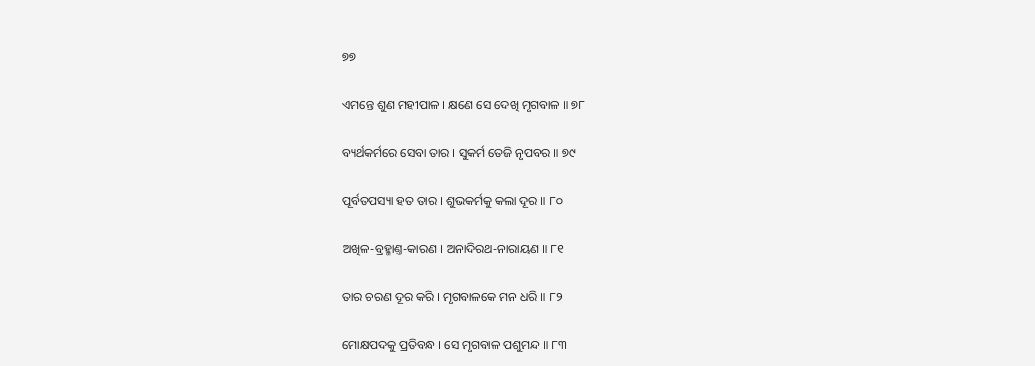୭୭

ଏମନ୍ତେ ଶୁଣ ମହୀପାଳ । କ୍ଷଣେ ସେ ଦେଖି ମୃଗବାଳ ॥ ୭୮

ବ୍ୟର୍ଥକର୍ମରେ ସେବା ତାର । ସୁକର୍ମ ତେଜି ନୃପବର ॥ ୭୯

ପୂର୍ବତପସ୍ୟା ହତ ତାର । ଶୁଭକର୍ମକୁ କଲା ଦୂର ॥ ୮୦

ଅଖିଳ-ବ୍ରହ୍ମାଣ୍ତ-କାରଣ । ଅନାଦିରଥ-ନାରାୟଣ ॥ ୮୧

ତାର ଚରଣ ଦୂର କରି । ମୃଗବାଳକେ ମନ ଧରି ॥ ୮୨

ମୋକ୍ଷପଦକୁ ପ୍ରତିବନ୍ଧ । ସେ ମୃଗବାଳ ପଶୁମନ୍ଦ ॥ ୮୩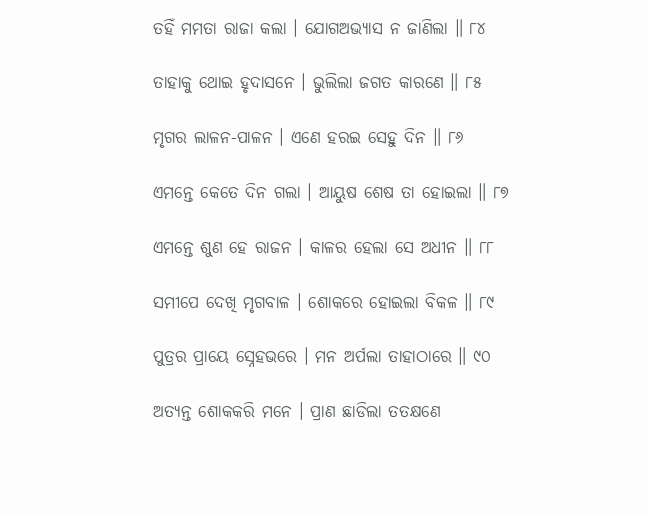ତହିଁ ମମତା ରାଜା କଲା । ଯୋଗଅଭ୍ୟାସ ନ ଜାଣିଲା ॥ ୮୪

ତାହାକୁ ଥୋଇ ହୃଦାସନେ । ଭୁଲିଲା ଜଗତ କାରଣେ ॥ ୮୫

ମୃଗର ଲାଳନ-ପାଳନ । ଏଣେ ହରଇ ସେହୁ ଦିନ ॥ ୮୬

ଏମନ୍ତେ କେତେ ଦିନ ଗଲା । ଆୟୁଷ ଶେଷ ତା ହୋଇଲା ॥ ୮୭

ଏମନ୍ତେ ଶୁଣ ହେ ରାଜନ । କାଳର ହେଲା ସେ ଅଧୀନ ॥ ୮୮

ସମୀପେ ଦେଖି ମୃଗବାଳ । ଶୋକରେ ହୋଇଲା ବିକଳ ॥ ୮୯

ପୁତ୍ରର ପ୍ରାୟେ ସ୍ନେହଭରେ । ମନ ଅର୍ପଲା ତାହାଠାରେ ॥ ୯୦

ଅତ୍ୟନ୍ତ ଶୋକକରି ମନେ । ପ୍ରାଣ ଛାଡିଲା ତତକ୍ଷଣେ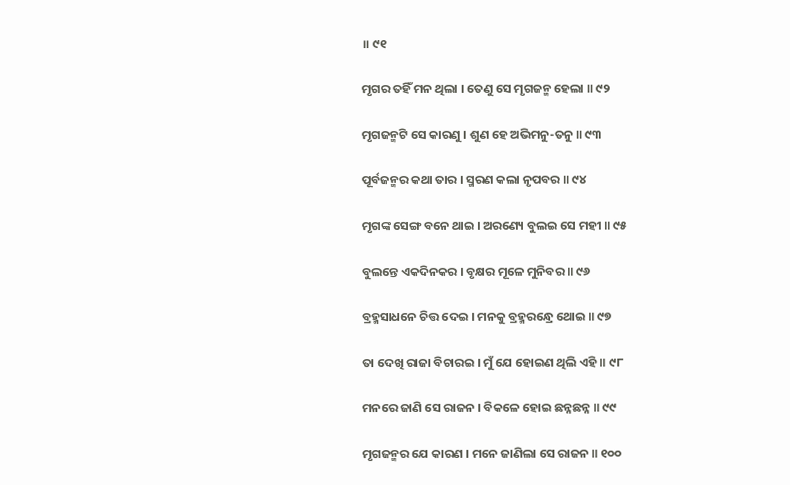॥ ୯୧

ମୃଗର ତହିଁ ମନ ଥିଲା । ତେଣୁ ସେ ମୃଗଜନ୍ମ ହେଲା ॥ ୯୨

ମୃଗଜନ୍ମଟି ସେ କାରଣୁ । ଶୁଣ ହେ ଅଭିମନୁ-ତନୁ ॥ ୯୩

ପୂର୍ବଜନ୍ମର କଥା ତାର । ସ୍ମରଣ କଲା ନୃପବର ॥ ୯୪

ମୃଗଙ୍କ ସେଙ୍ଗ ବନେ ଥାଇ । ଅରଣ୍ୟେ ବୁଲଇ ସେ ମହୀ ॥ ୯୫

ବୁଲନ୍ତେ ଏକଦିନକର । ବୃକ୍ଷର ମୂଳେ ମୁନିବର ॥ ୯୬

ବ୍ରହ୍ମସାଧନେ ଚିତ୍ତ ଦେଇ । ମନକୁ ବ୍ରହ୍ମରନ୍ଧ୍ରେ ଥୋଇ ॥ ୯୭

ତା ଦେଖି ରାଜା ବିଚାରଇ । ମୁଁ ଯେ ହୋଇଣ ଥିଲି ଏହି ॥ ୯୮

ମନରେ ଜାଣି ସେ ରାଜନ । ବିକଳେ ହୋଇ ଛନ୍ନଛନ୍ନ ॥ ୯୯

ମୃଗଜନ୍ମର ଯେ କାରଣ । ମନେ ଜାଣିଲା ସେ ରାଜନ ॥ ୧୦୦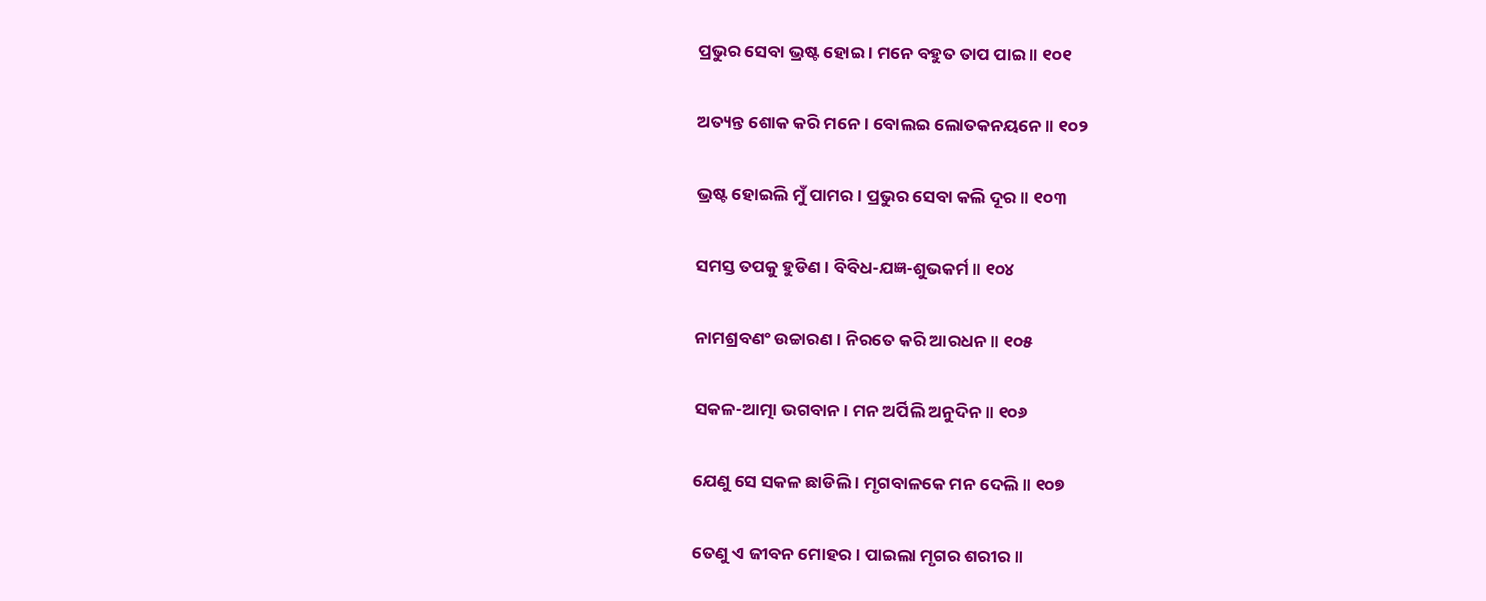ପ୍ରଭୁର ସେବା ଭ୍ରଷ୍ଟ ହୋଇ । ମନେ ବହୁତ ତାପ ପାଇ ॥ ୧୦୧

ଅତ୍ୟନ୍ତ ଶୋକ କରି ମନେ । ବୋଲଇ ଲୋତକନୟନେ ॥ ୧୦୨

ଭ୍ରଷ୍ଟ ହୋଇଲି ମୁଁ ପାମର । ପ୍ରଭୁର ସେବା କଲି ଦୂର ॥ ୧୦୩

ସମସ୍ତ ତପକୁ ହୁଡିଣ । ବିବିଧ-ଯଜ୍ଞ-ଶୁଭକର୍ମ ॥ ୧୦୪

ନାମଶ୍ରବଣଂ ଉଚ୍ଚାରଣ । ନିରତେ କରି ଆରଧନ ॥ ୧୦୫

ସକଳ-ଆତ୍ମା ଭଗବାନ । ମନ ଅର୍ପିଲି ଅନୁଦିନ ॥ ୧୦୬

ଯେଣୁ ସେ ସକଳ ଛାଡିଲି । ମୃଗବାଳକେ ମନ ଦେଲି ॥ ୧୦୭

ତେଣୁ ଏ ଜୀବନ ମୋହର । ପାଇଲା ମୃଗର ଶରୀର ॥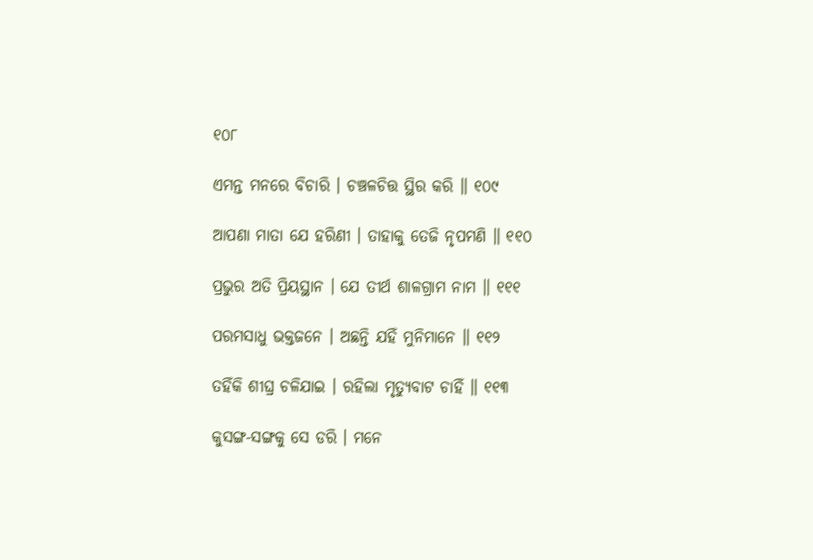୧୦୮

ଏମନ୍ତ ମନରେ ବିଚାରି । ଚଞ୍ଚଳଚିତ୍ତ ସ୍ଥିର କରି ॥ ୧୦୯

ଆପଣା ମାତା ଯେ ହରିଣୀ । ତାହାକୁ ତେଜି ନୃପମଣି ॥ ୧୧୦

ପ୍ରଭୁର ଅତି ପ୍ରିୟସ୍ଥାନ । ଯେ ତୀର୍ଥ ଶାଳଗ୍ରାମ ନାମ ॥ ୧୧୧

ପରମସାଧୁ ଭକ୍ତଜନେ । ଅଛନ୍ତି ଯହିଁ ମୁନିମାନେ ॥ ୧୧୨

ତହିଁକି ଶୀଘ୍ର ଚଳିଯାଇ । ରହିଲା ମୃତ୍ୟୁବାଟ ଚାହିଁ ॥ ୧୧୩

କୁସଙ୍ଗ-ସଙ୍ଗକୁ ସେ ଡରି । ମନେ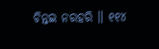ଚିନ୍ତଇ ନରହରି ॥ ୧୧୪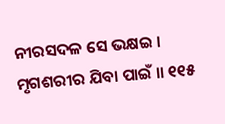ନୀରସଦଳ ସେ ଭକ୍ଷଇ । ମୃଗଶରୀର ଯିବା ପାଇଁ ॥ ୧୧୫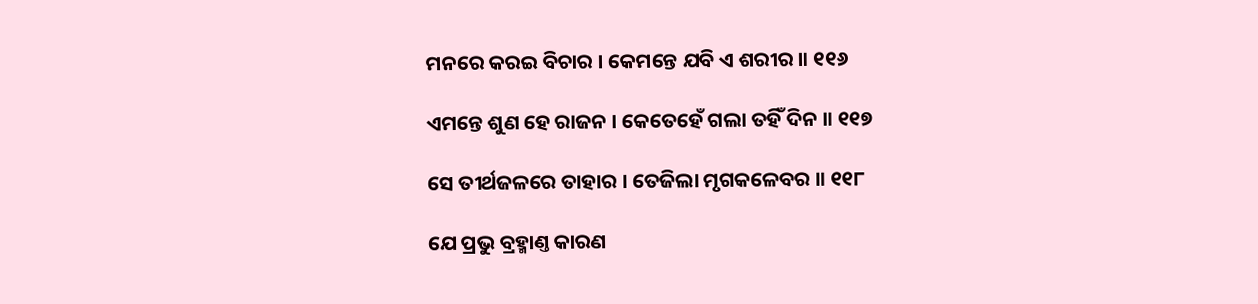ମନରେ କରଇ ବିଚାର । କେମନ୍ତେ ଯବି ଏ ଶରୀର ॥ ୧୧୬

ଏମନ୍ତେ ଶୁଣ ହେ ରାଜନ । କେତେହେଁ ଗଲା ତହିଁ ଦିନ ॥ ୧୧୭

ସେ ତୀର୍ଥଜଳରେ ତାହାର । ତେଜିଲା ମୃଗକଳେବର ॥ ୧୧୮

ଯେ ପ୍ରଭୁ ବ୍ରହ୍ମାଣ୍ତ କାରଣ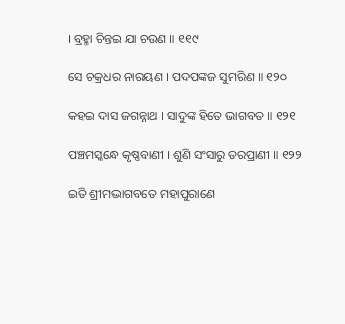। ବ୍ରହ୍ମା ଚିନ୍ତଇ ଯା ଚଉଣ ॥ ୧୧୯

ସେ ଚକ୍ରଧର ନାରୟଣ । ପଦପଙ୍କଜ ସୁମରିଣ ॥ ୧୨୦

କହଇ ଦାସ ଜଗନ୍ନାଥ । ସାଦୁଙ୍କ ହିତେ ଭାଗବତ ॥ ୧୨୧

ପଞ୍ଚମସ୍କନ୍ଧେ କୃଷ୍ଣବାଣୀ । ଶୁଣି ସଂସାରୁ ତରପ୍ରାଣୀ ॥ ୧୨୨

ଇତି ଶ୍ରୀମଦ୍ଭାଗବତେ ମହାପୁରାଣେ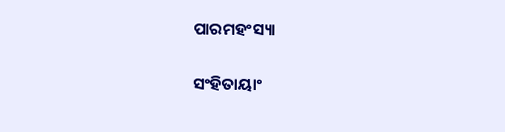ପାରମହଂସ୍ୟା

ସଂହିତାୟାଂ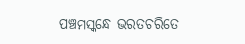ପଞ୍ଚମସ୍କନ୍ଧେ ଭରତଚରିତେ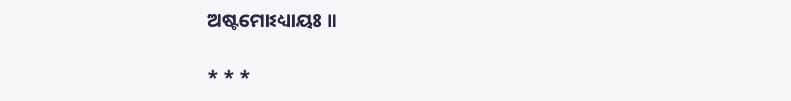ଅଷ୍ଟମୋଽଧ୍ୟାୟଃ ॥

* * *